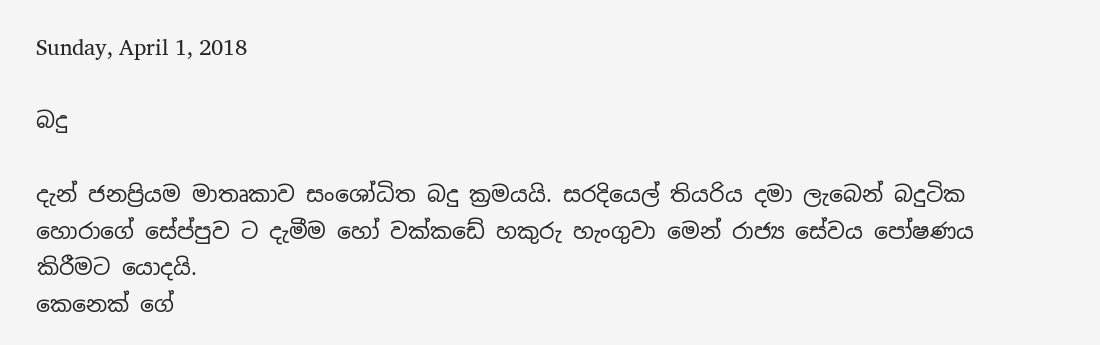Sunday, April 1, 2018

බදු

දැන් ජනප්‍රියම මාතෘකාව සංශෝධිත බදු ක්‍රමයයි. සරදියෙල් තියරිය දමා ලැබෙන් බදුටික හොරාගේ සේප්පුව ට දැමීම හෝ වක්කඩේ හකුරු හැංගුවා මෙන් රාජ්‍ය සේවය පෝෂණය කිරීමට යොදයි.
කෙනෙක් ගේ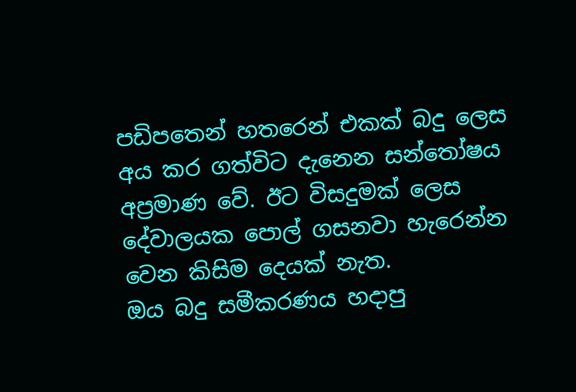පඩිපතෙන් හතරෙන් එකක් බදු ලෙස අය කර ගත්විට දැනෙන සන්තෝෂය අප්‍රමාණ වේ. ඊට විසදුමක් ලෙස දේවාලයක පොල් ගසනවා හැරෙන්න වෙන කිසිම දෙයක් නැත.
ඔය බදු සමීකරණය හදාපු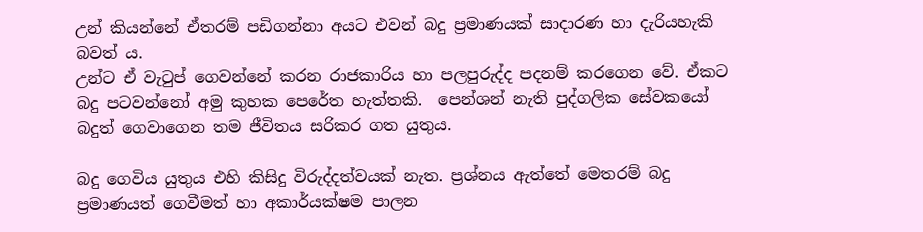උන් කියන්නේ ඒතරම් පඩිගන්නා අයට එවන් බදු ප්‍රමාණයක් සාදාරණ හා දැරියහැකි බවත් ය.
උන්ට ඒ වැටුප් ගෙවන්නේ කරන රාජකාරිය හා පලපුරුද්ද පදනම් කරගෙන වේ. ඒකට බදු පටවන්නෝ අමු කුහක පෙරේත හැත්තකි.  පෙන්ශන් නැති පුද්ගලික සේවකයෝ බදුත් ගෙවාගෙන තම ජීවිතය සරිකර ගත යුතුය.

බදු ගෙවිය යුතුය එහි කිසිදු විරුද්දත්වයක් නැත. ප්‍රශ්නය ඇත්තේ මෙතරම් බදු ප්‍රමාණයත් ගෙවීමත් හා අකාර්යක්ෂම පාලන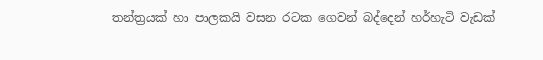තන්ත්‍රයක් හා පාලකයි වසන රටක ගෙවන් බද්දෙන් හර්හැටි වැඩක්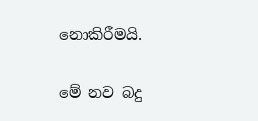නොකිරීමයි.

මේ නව බදු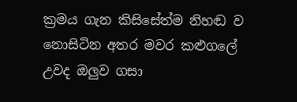ක්‍රමය ගැන කිසිසේත්ම නිහඬ ව නොසිටින අතර මවර කළුගලේ උවද ඔලුව ගසා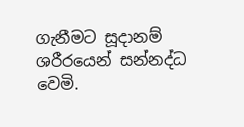ගැනීමට සූදානම් ශරීරයෙන් සන්නද්ධ වෙමි.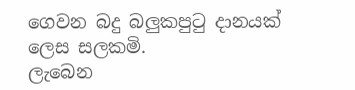ගෙවන බදු බලුකපුටු දානයක් ලෙස සලකමි.
ලැබෙන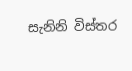සැනිනි විස්තර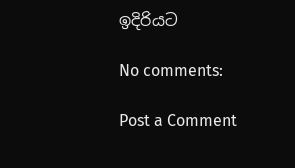ඉදිරියට

No comments:

Post a Comment